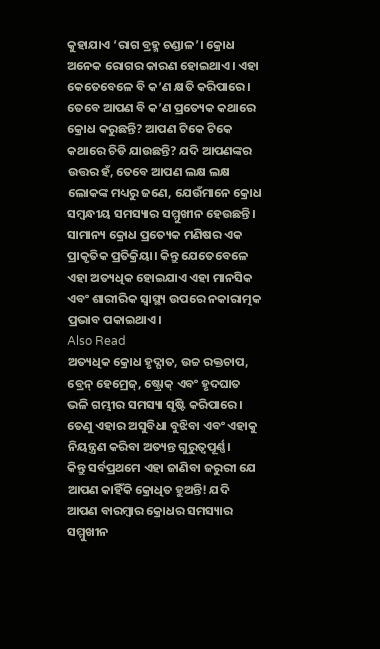କୁହାଯାଏ ‘ରାଗ ବ୍ରହ୍ମ ଚଣ୍ଡାଳ’। କ୍ରୋଧ ଅନେକ ରୋଗର କାରଣ ହୋଇଥାଏ। ଏହା କେତେବେଳେ ବି କ’ଣ କ୍ଷତି କରିପାରେ। ତେବେ ଆପଣ ବି କ’ଣ ପ୍ରତ୍ୟେକ କଥାରେ କ୍ରୋଧ କରୁଛନ୍ତି? ଆପଣ ଟିକେ ଟିକେ କଥାରେ ଚିଡି ଯାଉଛନ୍ତି? ଯଦି ଆପଣଙ୍କର ଉତ୍ତର ହଁ, ତେବେ ଆପଣ ଲକ୍ଷ ଲକ୍ଷ ଲୋକଙ୍କ ମଧ୍ୟରୁ ଜଣେ, ଯେଉଁମାନେ କ୍ରୋଧ ସମ୍ବନ୍ଧୀୟ ସମସ୍ୟାର ସମ୍ମୁଖୀନ ହେଉଛନ୍ତି।
ସାମାନ୍ୟ କ୍ରୋଧ ପ୍ରତ୍ୟେକ ମଣିଷର ଏକ ପ୍ରାକୃତିକ ପ୍ରତିକ୍ରିୟା। କିନ୍ତୁ ଯେତେବେଳେ ଏହା ଅତ୍ୟଧିକ ହୋଇଯାଏ ଏହା ମାନସିକ ଏବଂ ଶାରୀରିକ ସ୍ୱାସ୍ଥ୍ୟ ଉପରେ ନକାରାତ୍ମକ ପ୍ରଭାବ ପକାଇଥାଏ।
Also Read
ଅତ୍ୟଧିକ କ୍ରୋଧ ହୃଦ୍ଘାତ, ଉଚ୍ଚ ରକ୍ତଚାପ, ବ୍ରେନ୍ ହେମ୍ରେଜ୍, ଷ୍ଟ୍ରୋକ୍ ଏବଂ ହୃଦଘାତ ଭଳି ଗମ୍ଭୀର ସମସ୍ୟା ସୃଷ୍ଟି କରିପାରେ। ତେଣୁ ଏହାର ଅସୁବିଧା ବୁଝିବା ଏବଂ ଏହାକୁ ନିୟନ୍ତ୍ରଣ କରିବା ଅତ୍ୟନ୍ତ ଗୁରୁତ୍ୱପୂର୍ଣ୍ଣ।
କିନ୍ତୁ ସର୍ବପ୍ରଥମେ ଏହା ଜାଣିବା ଜରୁରୀ ଯେ ଆପଣ କାହିଁକି କ୍ରୋଧିତ ହୁଅନ୍ତି! ଯଦି ଆପଣ ବାରମ୍ବାର କ୍ରୋଧର ସମସ୍ୟାର ସମ୍ମୁଖୀନ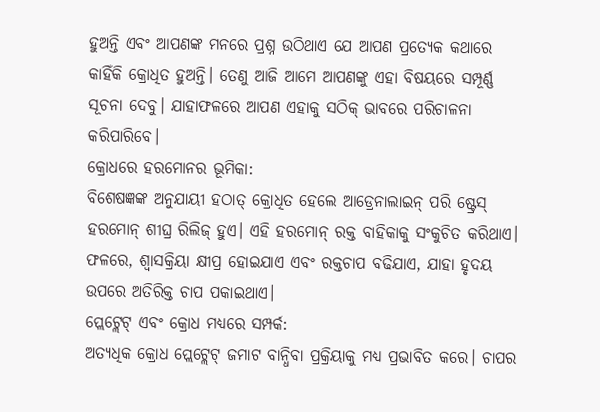ହୁଅନ୍ତି ଏବଂ ଆପଣଙ୍କ ମନରେ ପ୍ରଶ୍ନ ଉଠିଥାଏ ଯେ ଆପଣ ପ୍ରତ୍ୟେକ କଥାରେ କାହିଁକି କ୍ରୋଧିତ ହୁଅନ୍ତି। ତେଣୁ ଆଜି ଆମେ ଆପଣଙ୍କୁ ଏହା ବିଷୟରେ ସମ୍ପୂର୍ଣ୍ଣ ସୂଚନା ଦେବୁ। ଯାହାଫଳରେ ଆପଣ ଏହାକୁ ସଠିକ୍ ଭାବରେ ପରିଚାଳନା କରିପାରିବେ।
କ୍ରୋଧରେ ହରମୋନର ଭୂମିକା:
ବିଶେଷଜ୍ଞଙ୍କ ଅନୁଯାୟୀ ହଠାତ୍ କ୍ରୋଧିତ ହେଲେ ଆଡ୍ରେନାଲାଇନ୍ ପରି ଷ୍ଟ୍ରେସ୍ ହରମୋନ୍ ଶୀଘ୍ର ରିଲିଜ୍ ହୁଏ। ଏହି ହରମୋନ୍ ରକ୍ତ ବାହିକାକୁ ସଂକୁଚିତ କରିଥାଏ। ଫଳରେ, ଶ୍ୱାସକ୍ରିୟା କ୍ଷୀପ୍ର ହୋଇଯାଏ ଏବଂ ରକ୍ତଚାପ ବଢିଯାଏ, ଯାହା ହୃଦୟ ଉପରେ ଅତିରିକ୍ତ ଚାପ ପକାଇଥାଏ।
ପ୍ଲେଟ୍ଲେଟ୍ ଏବଂ କ୍ରୋଧ ମଧ୍ୟରେ ସମ୍ପର୍କ:
ଅତ୍ୟଧିକ କ୍ରୋଧ ପ୍ଲେଟ୍ଲେଟ୍ ଜମାଟ ବାନ୍ଧିବା ପ୍ରକ୍ରିୟାକୁ ମଧ୍ୟ ପ୍ରଭାବିତ କରେ। ଚାପର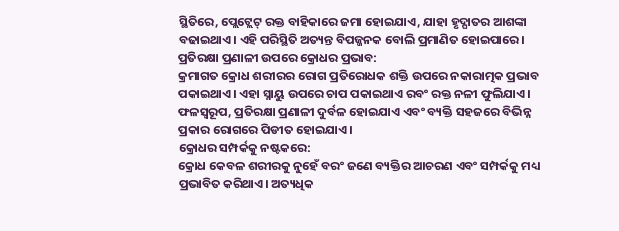ସ୍ଥିତିରେ, ପ୍ଲେଟ୍ଲେଟ୍ ରକ୍ତ ବାହିକାରେ ଜମା ହୋଇଯାଏ, ଯାହା ହୃଦ୍ଘାତର ଆଶଙ୍କା ବଢାଇଥାଏ। ଏହି ପରିସ୍ଥିତି ଅତ୍ୟନ୍ତ ବିପଜ୍ଜନକ ବୋଲି ପ୍ରମାଣିତ ହୋଇପାରେ।
ପ୍ରତିରକ୍ଷା ପ୍ରଣାଳୀ ଉପରେ କ୍ରୋଧର ପ୍ରଭାବ:
କ୍ରମାଗତ କ୍ରୋଧ ଶରୀରର ରୋଗ ପ୍ରତିରୋଧକ ଶକ୍ତି ଉପରେ ନକାରାତ୍ମକ ପ୍ରଭାବ ପକାଇଥାଏ। ଏହା ସ୍ନାୟୁ ଉପରେ ଚାପ ପକାଇଥାଏ ରବଂ ରକ୍ତ ନଳୀ ଫୁଲିଯାଏ। ଫଳସ୍ୱରୂପ, ପ୍ରତିରକ୍ଷା ପ୍ରଣାଳୀ ଦୁର୍ବଳ ହୋଇଯାଏ ଏବଂ ବ୍ୟକ୍ତି ସହଜରେ ବିଭିନ୍ନ ପ୍ରକାର ରୋଗରେ ପିଡୀତ ହୋଇଯାଏ।
କ୍ରୋଧର ସମ୍ପର୍କକୁ ନଷ୍ଟକରେ:
କ୍ରୋଧ କେବଳ ଶରୀରକୁ ନୁହେଁ ବରଂ ଜଣେ ବ୍ୟକ୍ତିର ଆଚରଣ ଏବଂ ସମ୍ପର୍କକୁ ମଧ୍ୟ ପ୍ରଭାବିତ କରିଥାଏ। ଅତ୍ୟଧିକ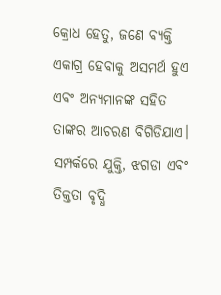କ୍ରୋଧ ହେତୁ, ଜଣେ ବ୍ୟକ୍ତି ଏକାଗ୍ର ହେବାକୁ ଅସମର୍ଥ ହୁଏ ଏବଂ ଅନ୍ୟମାନଙ୍କ ସହିତ ତାଙ୍କର ଆଚରଣ ବିଗିଡିଯାଏ। ସମ୍ପର୍କରେ ଯୁକ୍ତି, ଝଗଡା ଏବଂ ତିକ୍ତତା ବୃଦ୍ଧି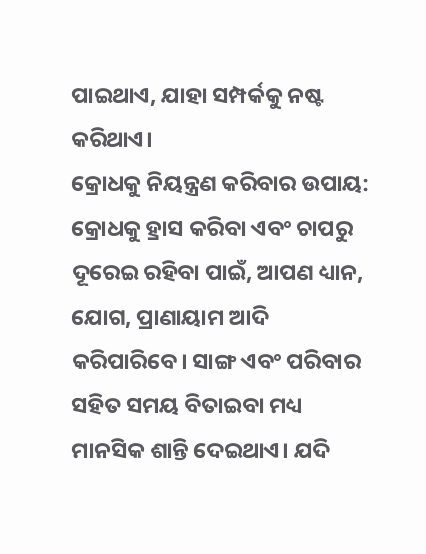ପାଇଥାଏ, ଯାହା ସମ୍ପର୍କକୁ ନଷ୍ଟ କରିଥାଏ।
କ୍ରୋଧକୁ ନିୟନ୍ତ୍ରଣ କରିବାର ଉପାୟ:
କ୍ରୋଧକୁ ହ୍ରାସ କରିବା ଏବଂ ଚାପରୁ ଦୂରେଇ ରହିବା ପାଇଁ, ଆପଣ ଧ୍ୟାନ, ଯୋଗ, ପ୍ରାଣାୟାମ ଆଦି କରିପାରିବେ। ସାଙ୍ଗ ଏବଂ ପରିବାର ସହିତ ସମୟ ବିତାଇବା ମଧ୍ୟ ମାନସିକ ଶାନ୍ତି ଦେଇଥାଏ। ଯଦି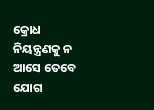କ୍ରୋଧ ନିୟନ୍ତ୍ରଣକୁ ନ ଆସେ ତେବେ ଯୋଗ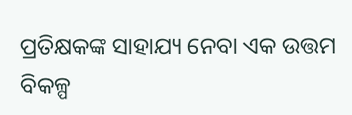ପ୍ରତିକ୍ଷକଙ୍କ ସାହାଯ୍ୟ ନେବା ଏକ ଉତ୍ତମ ବିକଳ୍ପ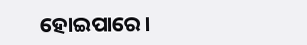ହୋଇପାରେ।